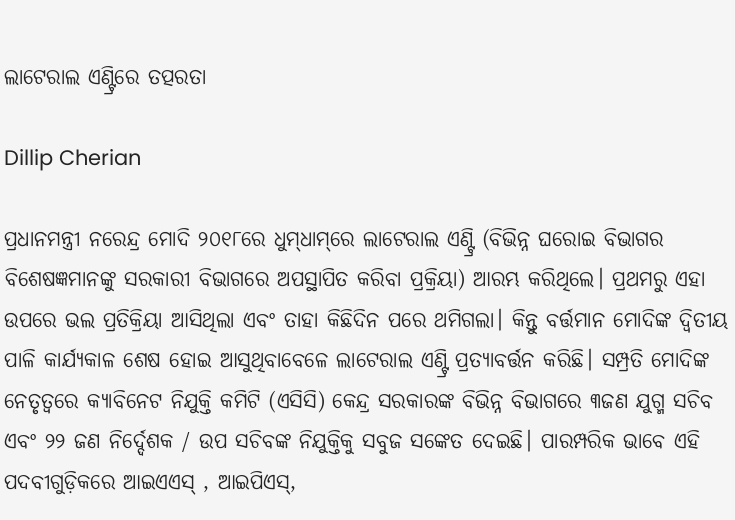ଲାଟେରାଲ ଏଣ୍ଟ୍ରିରେ ତତ୍ପରତା

Dillip Cherian

ପ୍ରଧାନମନ୍ତ୍ରୀ ନରେନ୍ଦ୍ର ମୋଦି ୨୦୧୮ରେ ଧୁମ୍‌ଧାମ୍‌ରେ ଲାଟେରାଲ ଏଣ୍ଟ୍ରି (ବିଭିନ୍ନ ଘରୋଇ ବିଭାଗର ବିଶେଷଜ୍ଞମାନଙ୍କୁ ସରକାରୀ ବିଭାଗରେ ଅପସ୍ଥାପିତ କରିବା ପ୍ରକ୍ରିୟା) ଆରମ୍ଭ କରିଥିଲେ। ପ୍ରଥମରୁ ଏହା ଉପରେ ଭଲ ପ୍ରତିକ୍ରିୟା ଆସିଥିଲା ଏବଂ ତାହା କିଛିଦିନ ପରେ ଥମିଗଲା। କିନ୍ତୁ ବର୍ତ୍ତମାନ ମୋଦିଙ୍କ ଦ୍ୱିତୀୟ ପାଳି କାର୍ଯ୍ୟକାଳ ଶେଷ ହୋଇ ଆସୁଥିବାବେଳେ ଲାଟେରାଲ ଏଣ୍ଟ୍ରି ପ୍ରତ୍ୟାବର୍ତ୍ତନ କରିଛି। ସମ୍ପ୍ରତି ମୋଦିଙ୍କ ନେତୃତ୍ୱରେ କ୍ୟାବିନେଟ ନିଯୁକ୍ତି କମିଟି (ଏସିସି) କେନ୍ଦ୍ର ସରକାରଙ୍କ ବିଭିନ୍ନ ବିଭାଗରେ ୩ଜଣ ଯୁଗ୍ମ ସଚିବ ଏବଂ ୨୨ ଜଣ ନିର୍ଦ୍ଦେଶକ / ଉପ ସଚିବଙ୍କ ନିଯୁକ୍ତିକୁ ସବୁଜ ସଙ୍କେତ ଦେଇଛି। ପାରମ୍ପରିକ ଭାବେ ଏହି ପଦବୀଗୁଡ଼ିକରେ ଆଇଏଏସ୍‌ , ଆଇପିଏସ୍‌,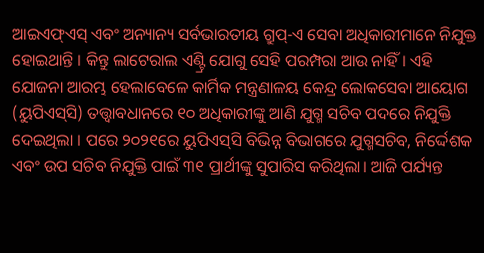ଆଇଏଫ୍‌ଏସ୍‌ ଏବଂ ଅନ୍ୟାନ୍ୟ ସର୍ବଭାରତୀୟ ଗ୍ରୁପ୍‌-ଏ ସେବା ଅଧିକାରୀମାନେ ନିଯୁକ୍ତ ହୋଇଥାନ୍ତି । କିନ୍ତୁ ଲାଟେରାଲ ଏଣ୍ଟ୍ରି ଯୋଗୁ ସେହି ପରମ୍ପରା ଆଉ ନାହିଁ। ଏହି ଯୋଜନା ଆରମ୍ଭ ହେଲାବେଳେ କାର୍ମିକ ମନ୍ତ୍ରଣାଳୟ କେନ୍ଦ୍ର ଲୋକସେବା ଆୟୋଗ (ୟୁପିଏସ୍‌ସି) ତତ୍ତ୍ୱାବଧାନରେ ୧୦ ଅଧିକାରୀଙ୍କୁ ଆଣି ଯୁଗ୍ମ ସଚିବ ପଦରେ ନିଯୁକ୍ତି ଦେଇଥିଲା । ପରେ ୨୦୨୧ରେ ୟୁପିଏସ୍‌ସି ବିଭିନ୍ନ ବିଭାଗରେ ଯୁଗ୍ମସଚିବ, ନିର୍ଦ୍ଦେଶକ ଏବଂ ଉପ ସଚିବ ନିଯୁକ୍ତି ପାଇଁ ୩୧ ପ୍ରାର୍ଥୀଙ୍କୁ ସୁପାରିସ କରିଥିଲା। ଆଜି ପର୍ଯ୍ୟନ୍ତ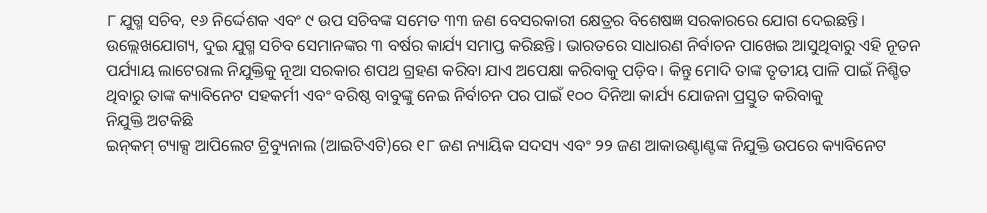୮ ଯୁଗ୍ମ ସଚିବ, ୧୬ ନିର୍ଦ୍ଦେଶକ ଏବଂ ୯ ଉପ ସଚିବଙ୍କ ସମେତ ୩୩ ଜଣ ବେସରକାରୀ କ୍ଷେତ୍ରର ବିଶେଷଜ୍ଞ ସରକାରରେ ଯୋଗ ଦେଇଛନ୍ତି। ଉଲ୍ଲେଖଯୋଗ୍ୟ, ଦୁଇ ଯୁଗ୍ମ ସଚିବ ସେମାନଙ୍କର ୩ ବର୍ଷର କାର୍ଯ୍ୟ ସମାପ୍ତ କରିଛନ୍ତି। ଭାରତରେ ସାଧାରଣ ନିର୍ବାଚନ ପାଖେଇ ଆସୁଥିବାରୁ ଏହି ନୂତନ ପର୍ଯ୍ୟାୟ ଲାଟେରାଲ ନିଯୁକ୍ତିକୁ ନୂଆ ସରକାର ଶପଥ ଗ୍ରହଣ କରିବା ଯାଏ ଅପେକ୍ଷା କରିବାକୁ ପଡ଼ିବ। କିନ୍ତୁ ମୋଦି ତାଙ୍କ ତୃତୀୟ ପାଳି ପାଇଁ ନିଶ୍ଚିତ ଥିବାରୁ ତାଙ୍କ କ୍ୟାବିନେଟ ସହକର୍ମୀ ଏବଂ ବରିଷ୍ଠ ବାବୁଙ୍କୁ ନେଇ ନିର୍ବାଚନ ପର ପାଇଁ ୧୦୦ ଦିନିଆ କାର୍ଯ୍ୟ ଯୋଜନା ପ୍ରସ୍ତୁତ କରିବାକୁ
ନିଯୁକ୍ତି ଅଟକିଛି
ଇନ୍‌କମ୍‌ ଟ୍ୟାକ୍ସ ଆପିଲେଟ ଟ୍ରିବ୍ୟୁନାଲ (ଆଇଟିଏଟି)ରେ ୧୮ ଜଣ ନ୍ୟାୟିକ ସଦସ୍ୟ ଏବଂ ୨୨ ଜଣ ଆକାଉଣ୍ଟାଣ୍ଟଙ୍କ ନିଯୁକ୍ତି ଉପରେ କ୍ୟାବିନେଟ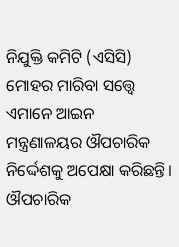ନିଯୁକ୍ତି କମିଟି (ଏସିସି) ମୋହର ମାରିବା ସତ୍ତ୍ୱେ ଏମାନେ ଆଇନ ମନ୍ତ୍ରଣାଳୟର ଔପଚାରିକ ନିର୍ଦ୍ଦେଶକୁ ଅପେକ୍ଷା କରିଛନ୍ତି। ଔପଚାରିକ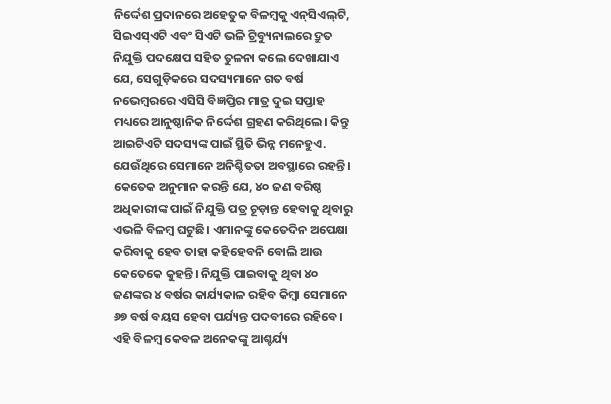ନିର୍ଦ୍ଦେଶ ପ୍ରଦାନରେ ଅହେତୁକ ବିଳମ୍ବକୁ ଏନ୍‌ସିଏଲ୍‌ଟି, ସିଇଏସ୍‌ଏଟି ଏବଂ ସିଏଟି ଭଳି ଟ୍ରିବ୍ୟୁନାଲରେ ଦ୍ରୁତ ନିଯୁକ୍ତି ପଦକ୍ଷେପ ସହିତ ତୁଳନା କଲେ ଦେଖାଯାଏ ଯେ, ସେଗୁଡ଼ିକରେ ସଦସ୍ୟମାନେ ଗତ ବର୍ଷ ନଭେମ୍ବରରେ ଏସିସି ବିଜ୍ଞପ୍ତିର ମାତ୍ର ଦୁଇ ସପ୍ତାହ ମଧ୍ୟରେ ଆନୁଷ୍ଠାନିକ ନିର୍ଦ୍ଦେଶ ଗ୍ରହଣ କରିଥିଲେ। କିନ୍ତୁ ଆଇଟିଏଟି ସଦସ୍ୟଙ୍କ ପାଇଁ ସ୍ଥିତି ଭିନ୍ନ ମନେହୁଏ. ଯେଉଁଥିରେ ସେମାନେ ଅନିଶ୍ଚିତତା ଅବସ୍ଥାରେ ରହନ୍ତି। କେତେକ ଅନୁମାନ କରନ୍ତି ଯେ, ୪୦ ଜଣ ବରିଷ୍ଠ ଅଧିକାରୀଙ୍କ ପାଇଁ ନିଯୁକ୍ତି ପତ୍ର ଚୂଡ଼ାନ୍ତ ହେବାକୁ ଥିବାରୁ ଏଭଳି ବିଳମ୍ବ ଘଟୁଛି। ଏମାନଙ୍କୁ କେତେଦିନ ଅପେକ୍ଷା କରିବାକୁ ହେବ ତାହା କହିହେବନି ବୋଲି ଆଉ କେତେକେ କୁହନ୍ତି। ନିଯୁକ୍ତି ପାଇବାକୁ ଥିବା ୪୦ ଜଣଙ୍କର ୪ ବର୍ଷର କାର୍ଯ୍ୟକାଳ ରହିବ କିମ୍ବା ସେମାନେ ୬୭ ବର୍ଷ ବୟସ ହେବା ପର୍ଯ୍ୟନ୍ତ ପଦବୀରେ ରହିବେ। ଏହି ବିଳମ୍ବ କେବଳ ଅନେକଙ୍କୁ ଆଶ୍ଚର୍ଯ୍ୟ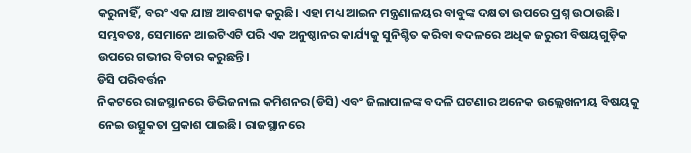କରୁନାହିଁ, ବରଂ ଏକ ଯାଞ୍ଚ ଆବଶ୍ୟକ କରୁଛି। ଏହା ମଧ୍ୟ ଆଇନ ମନ୍ତ୍ରଣାଳୟର ବାବୁଙ୍କ ଦକ୍ଷତା ଉପରେ ପ୍ରଶ୍ନ ଉଠାଉଛି। ସମ୍ଭବତଃ, ସେମାନେ ଆଇଟିଏଟି ପରି ଏକ ଅନୁଷ୍ଠାନର କାର୍ଯ୍ୟକୁ ସୁନିଶ୍ଚିତ କରିବା ବଦଳରେ ଅଧିକ ଜରୁରୀ ବିଷୟଗୁଡ଼ିକ ଉପରେ ଗଭୀର ବିଚାର କରୁଛନ୍ତି।
ଡିସି ପରିବର୍ତ୍ତନ
ନିକଟରେ ରାଜସ୍ଥାନରେ ଡିଭିଜନାଲ କମିଶନର(ଡିସି) ଏବଂ ଜିଲାପାଳଙ୍କ ବଦଳି ଘଟଣାର ଅନେକ ଉଲ୍ଲେଖନୀୟ ବିଷୟକୁ ନେଇ ଉତ୍ସୁକତା ପ୍ରକାଶ ପାଇଛି। ରାଜସ୍ଥାନରେ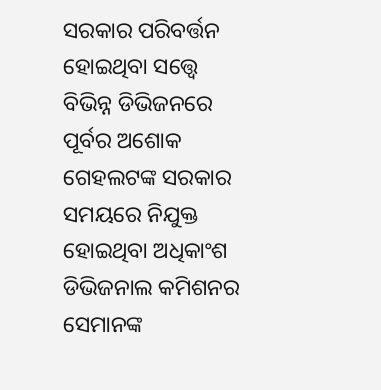ସରକାର ପରିବର୍ତ୍ତନ ହୋଇଥିବା ସତ୍ତ୍ୱେ ବିଭିନ୍ନ ଡିଭିଜନରେ ପୂର୍ବର ଅଶୋକ ଗେହଲଟଙ୍କ ସରକାର ସମୟରେ ନିଯୁକ୍ତ ହୋଇଥିବା ଅଧିକାଂଶ ଡିଭିଜନାଲ କମିଶନର ସେମାନଙ୍କ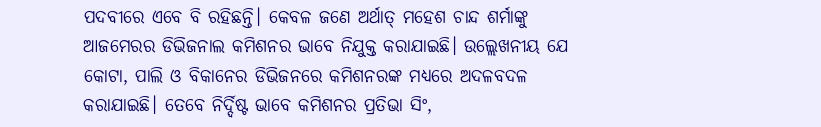ପଦବୀରେ ଏବେ ବି ରହିଛନ୍ତି। କେବଳ ଜଣେ ଅର୍ଥାତ୍‌ ମହେଶ ଚାନ୍ଦ ଶର୍ମାଙ୍କୁ ଆଜମେରର ଡିଭିଜନାଲ କମିଶନର ଭାବେ ନିଯୁକ୍ତ କରାଯାଇଛି। ଉଲ୍ଲେଖନୀୟ ଯେ କୋଟା, ପାଲି ଓ ବିକାନେର ଡିଭିଜନରେ କମିଶନରଙ୍କ ମଧ୍ୟରେ ଅଦଳବଦଳ କରାଯାଇଛି। ତେବେ ନିର୍ଦ୍ଦିଷ୍ଟ ଭାବେ କମିଶନର ପ୍ରତିଭା ସିଂ,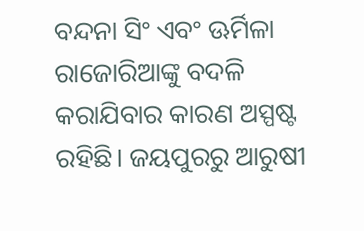ବନ୍ଦନା ସିଂ ଏବଂ ଊର୍ମିଳା ରାଜୋରିଆଙ୍କୁ ବଦଳି କରାଯିବାର କାରଣ ଅସ୍ପଷ୍ଟ ରହିଛି। ଜୟପୁରରୁ ଆରୁଷୀ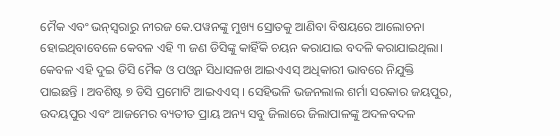ମୈକ ଏବଂ ଭନ୍‌ସ୍ବରାରୁ ନୀରଜ କେ.ପୱନଙ୍କୁ ମୁଖ୍ୟ ସ୍ରୋତକୁ ଆଣିବା ବିଷୟରେ ଆଲୋଚନା ହୋଇଥିବାବେଳେ କେବଳ ଏହି ୩ ଜଣ ଡିସିଙ୍କୁ କାହିଁକି ଚୟନ କରାଯାଇ ବଦଳି କରାଯାଇଥିଲା। କେବଳ ଏହି ଦୁଇ ଡିସି ମୈକ ଓ ପଓ୍ବନ ସିଧାସଳଖ ଆଇଏଏସ୍‌ ଅଧିକାରୀ ଭାବରେ ନିଯୁକ୍ତି ପାଇଛନ୍ତି । ଅବଶିଷ୍ଟ ୭ ଡିସି ପ୍ରମୋଟି ଆଇଏଏସ୍‌ । ସେହିଭଳି ଭଜନଲାଲ ଶର୍ମା ସରକାର ଜୟପୁର, ଉଦୟପୁର ଏବଂ ଆଜମେର ବ୍ୟତୀତ ପ୍ରାୟ ଅନ୍ୟ ସବୁ ଜିଲାରେ ଜିଲାପାଳଙ୍କୁ ଅଦଳବଦଳ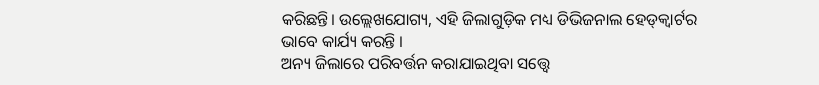କରିଛନ୍ତି। ଉଲ୍ଲେଖଯୋଗ୍ୟ, ଏହି ଜିଲାଗୁଡ଼ିକ ମଧ୍ୟ ଡିଭିଜନାଲ ହେଡ୍‌କ୍ୱାର୍ଟର ଭାବେ କାର୍ଯ୍ୟ କରନ୍ତି ।
ଅନ୍ୟ ଜିଲାରେ ପରିବର୍ତ୍ତନ କରାଯାଇଥିବା ସତ୍ତ୍ୱେ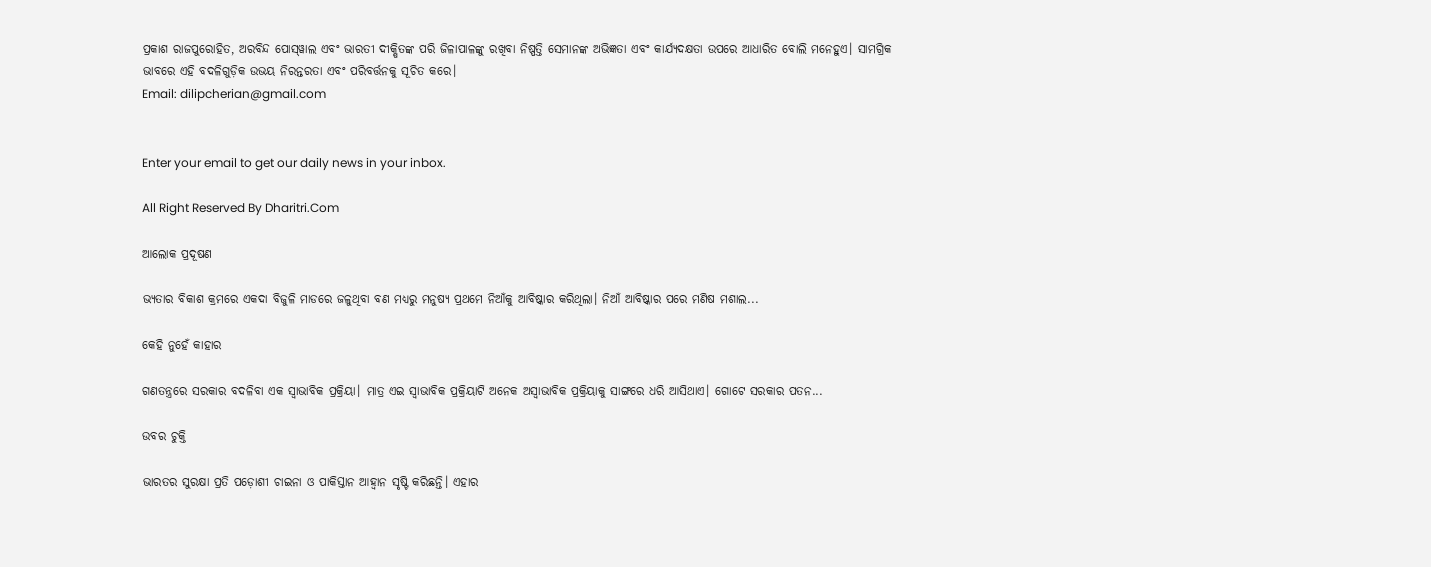ପ୍ରକାଶ ରାଜପୁରୋହିତ, ଅରବିନ୍ଦ ପୋସ୍‌ୱାଲ ଏବଂ ଭାରତୀ ଦୀକ୍ଷିତଙ୍କ ପରି ଜିଳାପାଳଙ୍କୁ ରଖିବା ନିଷ୍ପତ୍ତି ସେମାନଙ୍କ ଅଭିଜ୍ଞତା ଏବଂ କାର୍ଯ୍ୟଦକ୍ଷତା ଉପରେ ଆଧାରିତ ବୋଲି ମନେହୁଏ। ସାମଗ୍ରିକ ଭାବରେ ଏହି ବଦଳିଗୁଡ଼ିକ ଉଭୟ ନିରନ୍ତରତା ଏବଂ ପରିବର୍ତ୍ତନକୁ ସୂଚିତ କରେ।
Email: dilipcherian@gmail.com


Enter your email to get our daily news in your inbox.

All Right Reserved By Dharitri.Com

ଆଲୋକ ପ୍ରଦୂଷଣ

ଭ୍ୟତାର ବିକାଶ କ୍ରମରେ ଏକଦା ବିଜୁଳି ମାଡରେ ଜଳୁଥିବା ବଣ ମଧ୍ୟରୁ ମନୁଷ୍ୟ ପ୍ରଥମେ ନିଆଁକୁ ଆବିଷ୍କାର କରିଥିଲା। ନିଆଁ ଆବିଷ୍କାର ପରେ ମଣିଷ ମଶାଲ...

କେହି ନୁହେଁ କାହାର

ଗଣତନ୍ତ୍ରରେ ସରକାର ବଦଳିବା ଏକ ସ୍ବାଭାବିକ ପ୍ରକ୍ରିୟା। ମାତ୍ର ଏଇ ସ୍ବାଭାବିକ ପ୍ରକ୍ରିୟାଟି ଅନେକ ଅସ୍ବାଭାବିକ ପ୍ରକ୍ରିୟାକୁ ସାଙ୍ଗରେ ଧରି ଆସିଥାଏ। ଗୋଟେ ସରକାର ପତନ...

ଉବର ଚୁକ୍ତି

ଭାରତର ସୁରକ୍ଷା ପ୍ରତି ପଡ଼ୋଶୀ ଚାଇନା ଓ ପାକିସ୍ତାନ ଆହ୍ବାନ ସୃଷ୍ଟି କରିଛନ୍ତି। ଏହାର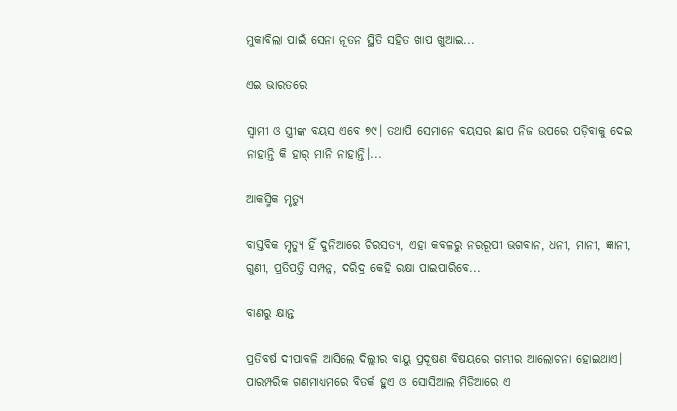ମୁକାବିଲା ପାଇଁ ସେନା ନୂତନ ସ୍ଥିତି ସହିତ ଖାପ ଖୁଆଇ...

ଏଇ ଭାରତରେ

ସ୍ବାମୀ ଓ ସ୍ତ୍ରୀଙ୍କ ବୟସ ଏବେ ୭୯। ତଥାପି ସେମାନେ ବୟସର ଛାପ ନିଜ ଉପରେ ପଡ଼ିବାକୁ ଦେଇ ନାହାନ୍ତି କି ହାର୍‌ ମାନି ନାହାନ୍ତି।...

ଆକସ୍ମିକ ମୃତ୍ୟୁ

ବାସ୍ତବିକ ମୃତ୍ୟୁ ହିଁ ଦୁନିଆରେ ଚିରସତ୍ୟ, ଏହା କବଳରୁ ନରରୂପୀ ଭଗବାନ, ଧନୀ, ମାନୀ, ଜ୍ଞାନୀ, ଗୁଣୀ, ପ୍ରତିପତ୍ତି ସମ୍ପନ୍ନ, ଦରିଦ୍ର କେହି ରକ୍ଷା ପାଇପାରିବେ...

ବାଣରୁ କ୍ଷାନ୍ତ

ପ୍ରତିବର୍ଷ ଦୀପାବଳି ଆସିଲେ ଦିଲ୍ଲୀର ବାୟୁ ପ୍ରଦୂଷଣ ବିଷୟରେ ଗମ୍ଭୀର ଆଲୋଚନା ହୋଇଥାଏ। ପାରମ୍ପରିକ ଗଣମାଧ୍ୟମରେ ବିତର୍କ ହୁଏ ଓ ସୋସିଆଲ ମିଡିଆରେ ଏ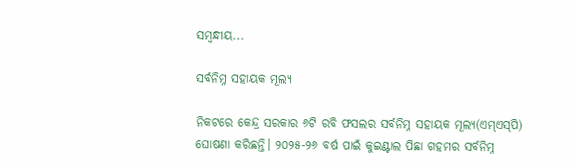ସମ୍ବନ୍ଧୀୟ...

ସର୍ବନିମ୍ନ ସହାୟକ ମୂଲ୍ୟ

ନିକଟରେ କେନ୍ଦ୍ର ସରକାର ୬ଟି ରବି ଫସଲର ସର୍ବନିମ୍ନ ସହାୟକ ମୂଲ୍ୟ(ଏମ୍‌ଏସ୍‌ପି) ଘୋଷଣା କରିଛନ୍ତି। ୨୦୨୫-୨୬ ବର୍ଷ ପାଇଁ କୁଇଣ୍ଟାଲ ପିଛା ଗହମର ସର୍ବନିମ୍ନ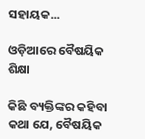ସହାୟକ...

ଓଡ଼ିଆରେ ବୈଷୟିକ ଶିକ୍ଷା

କିଛି ବ୍ୟକ୍ତିଙ୍କର କହିବା କଥା ଯେ, ବୈଷୟିକ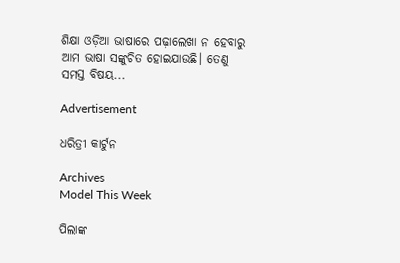ଶିକ୍ଷା ଓଡ଼ିଆ ଭାଷାରେ ପଢ଼ାଲେଖା ନ ହେବାରୁ ଆମ ଭାଷା ସଙ୍କୁଚିତ ହୋଇଯାଉଛି। ତେଣୁ ସମସ୍ତ ବିଷୟ...

Advertisement

ଧରିତ୍ରୀ କାର୍ଟୁନ

Archives
Model This Week

ପିଲାଙ୍କ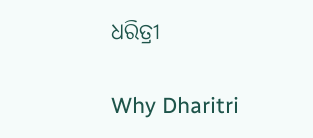ଧରିତ୍ରୀ

Why Dharitri